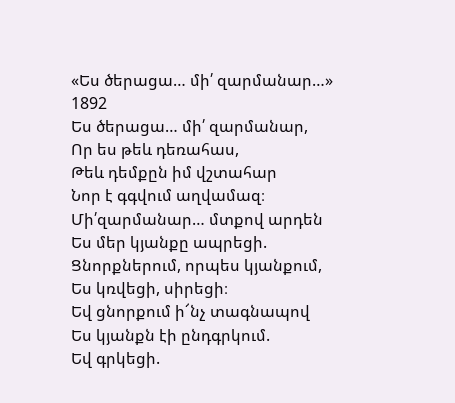«Ես ծերացա… մի՛ զարմանար…»
1892
Ես ծերացա… մի՛ զարմանար,
Որ ես թեև դեռահաս,
Թեև դեմքըն իմ վշտահար
Նոր է գգվում աղվամազ։
Մի՛զարմանար… մտքով արդեն
Ես մեր կյանքը ապրեցի.
Ցնորքներում, որպես կյանքում,
Ես կռվեցի, սիրեցի։
Եվ ցնորքում ի՜նչ տագնապով
Ես կյանքն էի ընդգրկում.
Եվ գրկեցի.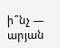ի՞նչ — արյան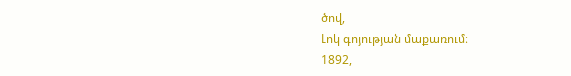ծով,
Լոկ գոյության մաքառում։
1892,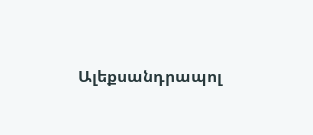Ալեքսանդրապոլ